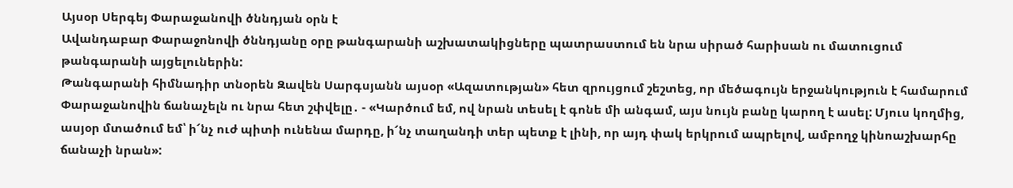Այսօր Սերգեյ Փարաջանովի ծննդյան օրն է
Ավանդաբար Փարաջոնովի ծննդյանը օրը թանգարանի աշխատակիցները պատրաստում են նրա սիրած հարիսան ու մատուցում թանգարանի այցելուներին:
Թանգարանի հիմնադիր տնօրեն Զավեն Սարգսյանն այսօր «Ազատության» հետ զրույցում շեշտեց, որ մեծագույն երջանկություն է համարում Փարաջանովին ճանաչելն ու նրա հետ շփվելը․ - «Կարծում եմ, ով նրան տեսել է գոնե մի անգամ, այս նույն բանը կարող է ասել: Մյուս կողմից, ասյօր մտածում եմ՝ ի՜նչ ուժ պիտի ունենա մարդը, ի՜նչ տաղանդի տեր պետք է լինի, որ այդ փակ երկրում ապրելով, ամբողջ կինոաշխարհը ճանաչի նրան»: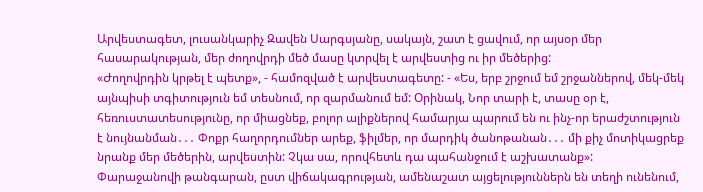Արվեստագետ, լուսանկարիչ Զավեն Սարգսյանը, սակայն, շատ է ցավում, որ այսօր մեր հասարակության, մեր ժողովրդի մեծ մասը կտրվել է արվեստից ու իր մեծերից:
«Ժողովրդին կրթել է պետք», - համոզված է արվեստագետը: - «Ես, երբ շրջում եմ շրջաններով, մեկ-մեկ այնպիսի տգիտություն եմ տեսնում, որ զարմանում եմ: Օրինակ, Նոր տարի է, տասը օր է, հեռուստատեսությունը, որ միացնեք, բոլոր ալիքներով համարյա պարում են ու ինչ-որ երաժշտություն է նույնանման․․․ Փոքր հաղորդումներ արեք, ֆիլմեր, որ մարդիկ ծանոթանան․․․ մի քիչ մոտիկացրեք նրանք մեր մեծերին, արվեստին: Չկա սա, որովհետև դա պահանջում է աշխատանք»:
Փարաջանովի թանգարան, ըստ վիճակագրության, ամենաշատ այցելություններն են տեղի ունենում,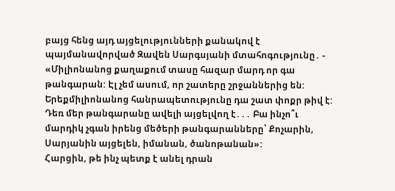բայց հենց այդ այցելությունների քանակով է պայմանավորված Զավեն Սարգսյանի մտահոգությունը․ - «Միլիոնանոց քաղաքում տասը հազար մարդ որ գա թանգարան: Էլ չեմ ասում, որ շատերը շրջաններից են: Երեքմիլիոնանոց հանրապետությունը դա շատ փոքր թիվ է: Դեռ մեր թանգարանը ավելի այցելվող է․․․ Բա ինչո՞ւ մարդիկ չգան իրենց մեծերի թանգարանները՝ Քոչարին, Սարյանին այցելեն, իմանան, ծանոթանան»:
Հարցին, թե ինչ պետք է անել դրան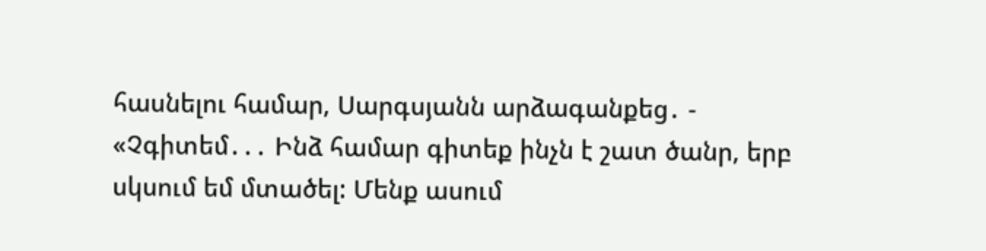հասնելու համար, Սարգսյանն արձագանքեց․ - «Չգիտեմ․․․ Ինձ համար գիտեք ինչն է շատ ծանր, երբ սկսում եմ մտածել: Մենք ասում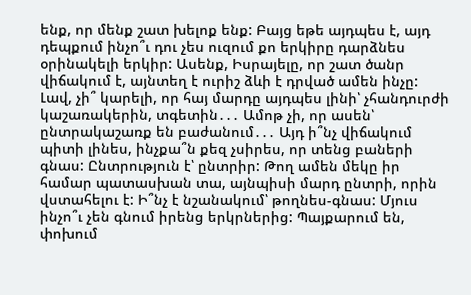ենք, որ մենք շատ խելոք ենք: Բայց եթե այդպես է, այդ դեպքում ինչո՞ւ դու չես ուզում քո երկիրը դարձնես օրինակելի երկիր: Ասենք, Իսրայելը, որ շատ ծանր վիճակում է, այնտեղ է ուրիշ ձևի է դրված ամեն ինչը: Լավ, չի՞ կարելի, որ հայ մարդը այդպես լինի՝ չհանդուրժի կաշառակերին, տգետին․․․ Ամոթ չի, որ ասեն՝ ընտրակաշառք են բաժանում․․․ Այդ ի՞նչ վիճակում պիտի լինես, ինչքա՞ն քեզ չսիրես, որ տենց բաների գնաս: Ընտրություն է՝ ընտրիր: Թող ամեն մեկը իր համար պատասխան տա, այնպիսի մարդ ընտրի, որին վստահելու է: Ի՞նչ է նշանակում՝ թողնես-գնաս: Մյուս ինչո՞ւ չեն գնում իրենց երկրներից: Պայքարում են, փոխում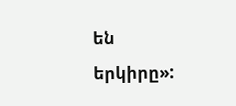են երկիրը»: